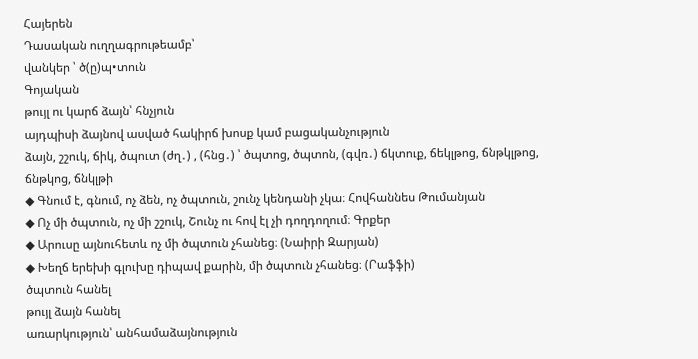Հայերեն
Դասական ուղղագրութեամբ՝
վանկեր ՝ ծ(ը)պ•տուն
Գոյական
թույլ ու կարճ ձայն՝ հնչյուն
այդպիսի ձայնով ասված հակիրճ խոսք կամ բացականչություն
ձայն, շշուկ, ճիկ, ծպուտ (ժղ․) , (հնց․) ՝ ծպտոց, ծպտոն, (գվռ․) ճկտուք, ճեկլթոց, ճնթկլթոց, ճնթկոց, ճնկլթի
◆ Գնում է, գնում, ոչ ձեն, ոչ ծպտուն, շունչ կենդանի չկա։ Հովհաննես Թումանյան
◆ Ոչ մի ծպտուն, ոչ մի շշուկ, Շունչ ու հով էլ չի դողդողում։ Գրքեր
◆ Արուսը այնուհետև ոչ մի ծպտուն չհանեց։ (Նաիրի Զարյան)
◆ Խեղճ երեխի գլուխը դիպավ քարին, մի ծպտուն չհանեց։ (Րաֆֆի)
ծպտուն հանել
թույլ ձայն հանել
առարկություն՝ անհամաձայնություն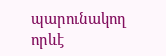պարունակող որևէ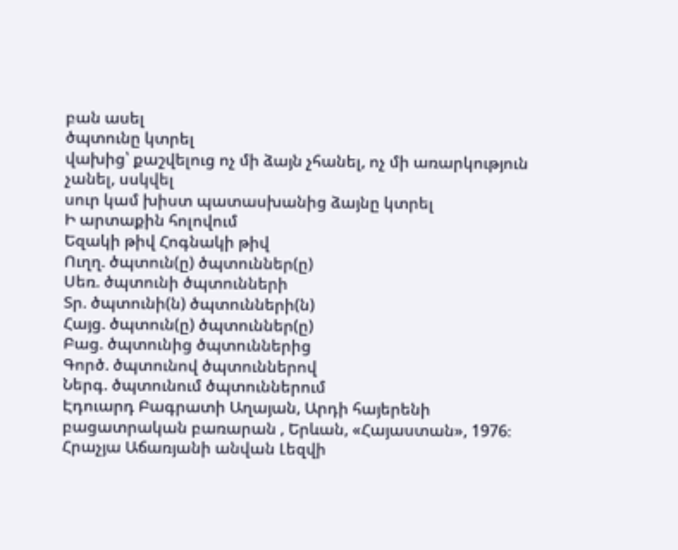բան ասել
ծպտունը կտրել
վախից՝ քաշվելուց ոչ մի ձայն չհանել, ոչ մի առարկություն չանել, սսկվել
սուր կամ խիստ պատասխանից ձայնը կտրել
Ի արտաքին հոլովում
Եզակի թիվ Հոգնակի թիվ
Ուղղ. ծպտուն(ը) ծպտուններ(ը)
Սեռ. ծպտունի ծպտունների
Տր. ծպտունի(ն) ծպտունների(ն)
Հայց. ծպտուն(ը) ծպտուններ(ը)
Բաց. ծպտունից ծպտուններից
Գործ. ծպտունով ծպտուններով
Ներգ. ծպտունում ծպտուններում
Էդուարդ Բագրատի Աղայան, Արդի հայերենի բացատրական բառարան , Երևան, «Հայաստան», 1976։
Հրաչյա Աճառյանի անվան Լեզվի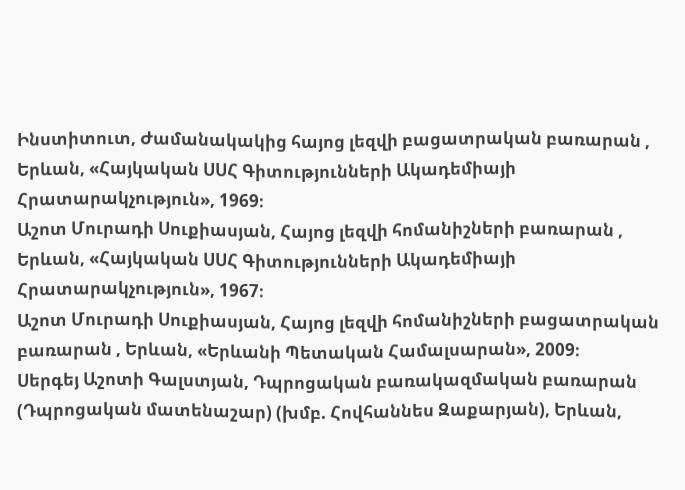Ինստիտուտ, Ժամանակակից հայոց լեզվի բացատրական բառարան , Երևան, «Հայկական ՍՍՀ Գիտությունների Ակադեմիայի Հրատարակչություն», 1969։
Աշոտ Մուրադի Սուքիասյան, Հայոց լեզվի հոմանիշների բառարան , Երևան, «Հայկական ՍՍՀ Գիտությունների Ակադեմիայի Հրատարակչություն», 1967։
Աշոտ Մուրադի Սուքիասյան, Հայոց լեզվի հոմանիշների բացատրական բառարան , Երևան, «Երևանի Պետական Համալսարան», 2009։
Սերգեյ Աշոտի Գալստյան, Դպրոցական բառակազմական բառարան (Դպրոցական մատենաշար) (խմբ. Հովհաննես Զաքարյան), Երևան,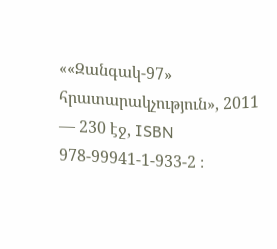««Զանգակ-97» հրատարակչություն», 2011 — 230 էջ, ISBN 978-99941-1-933-2 ։